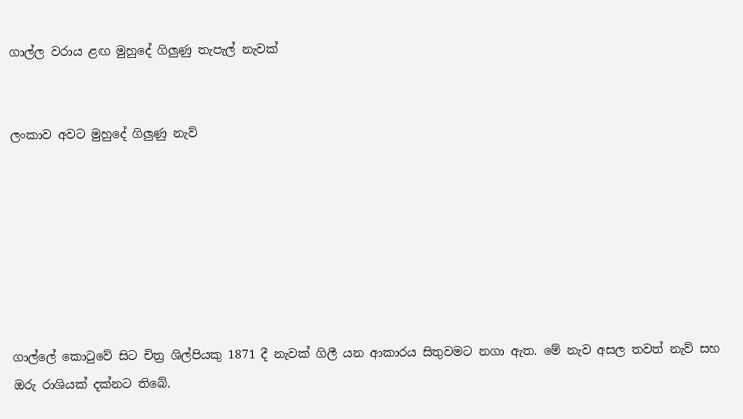ගාල්ල වරාය ළඟ මුහුදේ ගිලුණු තැපැල් නැවක්


ලංකාව අවට මුහුදේ ගිලුණු නැව්







ගාල්ලේ කොටුවේ සිට චිත්‍ර ශිල්පියකු 1871 දී නැවක් ගිලී යන ආකාරය සිතුවමට නගා ඇත. මේ නැව අසල තවත් නැව් සහ ඔරු රාශියක් දක්නට තිබේ.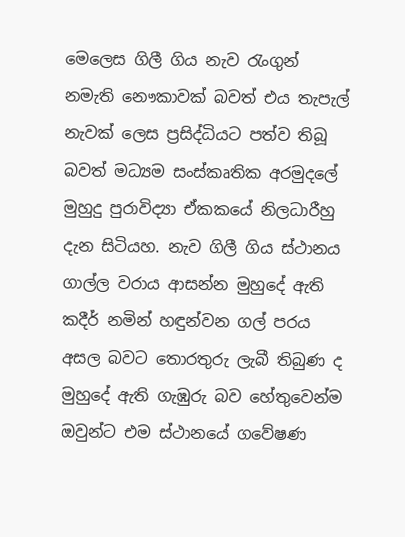මෙලෙස ගිලී ගිය නැව රැංගුන් නමැති නෞකාවක් බවත් එය තැපැල් නැවක් ලෙස ප්‍රසිද්ධියට පත්ව තිබූ බවත් මධ්‍යම සංස්කෘතික අරමුදලේ මුහුදු පුරාවිද්‍යා ඒකකයේ නිලධාරීහු දැන සිටියහ. නැව ගිලී ගිය ස්ථානය ගාල්ල වරාය ආසන්න මුහුදේ ඇති කදීර් නමින් හඳුන්වන ගල් පරය අසල බවට තොරතුරු ලැබී තිබුණ ද මුහුදේ ඇති ගැඹුරු බව හේතුවෙන්ම ඔවුන්ට එම ස්ථානයේ ගවේෂණ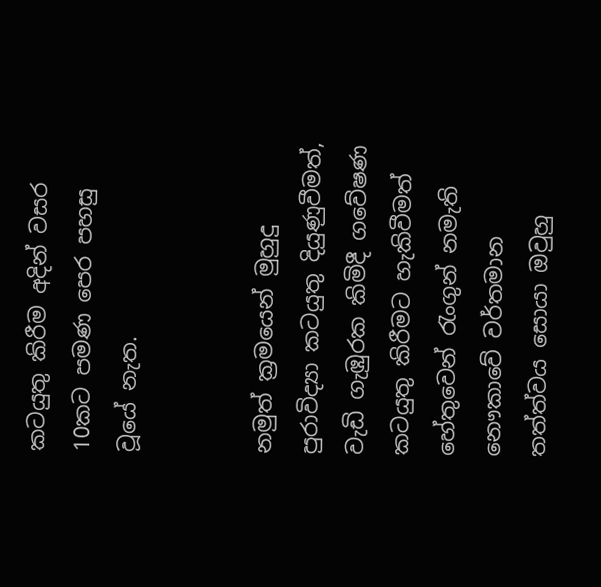කටයුතු කිරීම අදින් වසර 10කට පමණ පෙර පහසු වූයේ නැත.


නමුත් ක්‍රමයෙන් මුහුදු පුරාවිද්‍යා කටයුතු දියුණුවීමත්, වැඩි ගැඹුරක කිමිදී ගවේෂණ කටයුතු කිරීමට හැකිවීමත් හේතුවෙන් රැංගුන් නමැති නෞකාවේ වර්තමාන තත්ත්වය සොයා ඔවුහු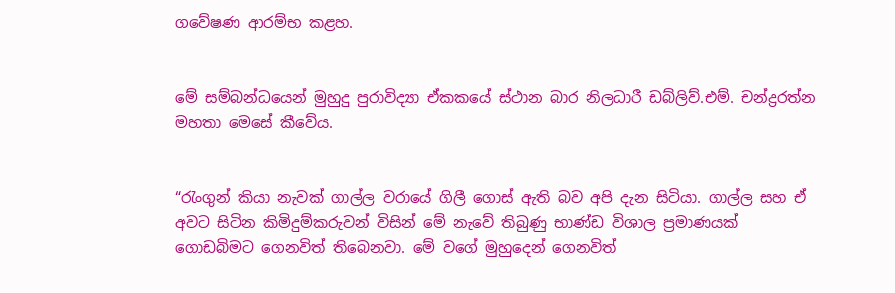ගවේෂණ ආරම්භ කළහ.


මේ සම්බන්ධයෙන් මුහුදු පුරාවිද්‍යා ඒකකයේ ස්ථාන බාර නිලධාරී ඩබ්ලිව්.එම්. චන්ද්‍රරත්න මහතා මෙසේ කීවේය.


“රැංගුන් කියා නැවක් ගාල්ල වරායේ ගිලී ගොස් ඇති බව අපි දැන සිටියා. ගාල්ල සහ ඒ අවට සිටින කිමිදුම්කරුවන් විසින් මේ නැවේ තිබුණු භාණ්ඩ විශාල ප්‍රමාණයක් ගොඩබිමට ගෙනවිත් තිබෙනවා. මේ වගේ මුහුදෙන් ගෙනවිත්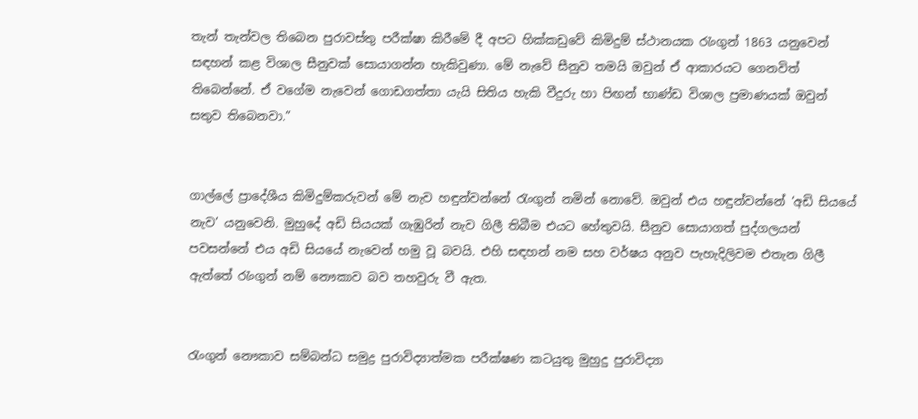තැන් තැන්වල තිබෙන පුරාවස්තු පරීක්ෂා කිරීමේ දී අපට හික්කඩුවේ කිමිදුම් ස්ථානයක රැංගුන් 1863 යනුවෙන් සඳහන් කළ විශාල සීනුවක් සොයාගන්න හැකිවුණා. මේ නැවේ සීනුව තමයි ඔවුන් ඒ ආකාරයට ගෙනවිත් තිබෙන්නේ. ඒ වගේම නැවෙන් ගොඩගත්තා යැයි සිතිය හැකි වීදුරු හා පිඟන් භාණ්ඩ විශාල ප්‍රමාණයක් ඔවුන් සතුව තිබෙනවා.”


ගාල්ලේ ප්‍රාදේශීය කිමිදුම්කරුවන් මේ නැව හඳුන්වන්නේ රැංගුන් නමින් නොවේ. ඔවුන් එය හඳුන්වන්නේ ‘අඩි සියයේ නැව’ යනුවෙනි. මුහුදේ අඩි සියයක් ගැඹුරින් නැව ගිලී තිබීම එයට හේතුවයි. සීනුව සොයාගත් පුද්ගලයන් පවසන්නේ එය අඩි සියයේ නැවෙන් හමු වූ බවයි. එහි සඳහන් නම සහ වර්ෂය අනුව පැහැදිලිවම එතැන ගිලී ඇත්තේ රැංගුන් නම් නෞකාව බව තහවුරු වී ඇත.


රැංගුන් නෞකාව සම්බන්ධ සමුද්‍ර පුරාවිද්‍යාත්මක පරීක්ෂණ කටයුතු මුහුදු පුරාවිද්‍යා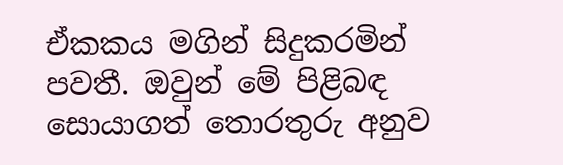ඒකකය මගින් සිදුකරමින් පවතී. ඔවුන් මේ පිළිබඳ සොයාගත් තොරතුරු අනුව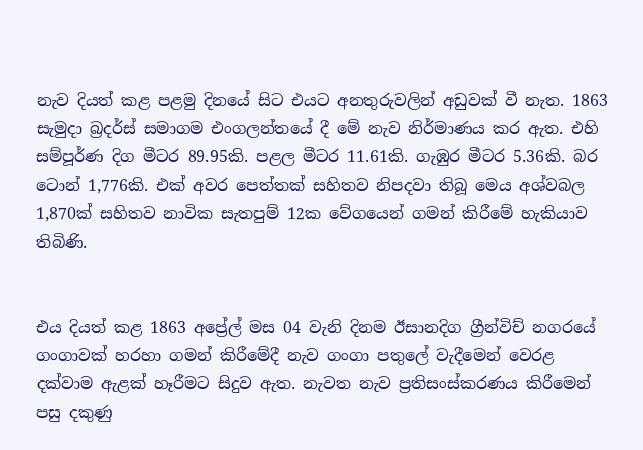නැව දියත් කළ පළමු දිනයේ සිට එයට අනතුරුවලින් අඩුවක් වී නැත. 1863 සැමුද‌ා බ්‍රදර්ස් සමාගම එංගලන්තයේ දී මේ නැව නිර්මාණය කර ඇත. එහි සම්පූර්ණ දිග මීටර 89.95කි. පළල මීටර 11.61කි. ගැඹුර මීටර 5.36කි. බර ටොන් 1,776කි. එක් අවර පෙත්තක් සහිතව නිපදවා තිබූ මෙය අශ්වබල 1,870ක් සහිතව නාවික සැතපුම් 12ක වේගයෙන් ගමන් කිරීමේ හැකියාව තිබිණි.


එය දියත් කළ 1863 අප්‍රේල් මස 04 වැනි දිනම ඊසානදිග ග්‍රීන්විච් නගරයේ ගංගාවක් හරහා ගමන් කිරීමේදී නැව ගංගා පතුලේ වැදීමෙන් වෙරළ දක්වාම ඇළක් හෑරීමට සිදුව ඇත. නැවත නැව ප්‍රතිසංස්කරණය කිරීමෙන් පසු දකුණු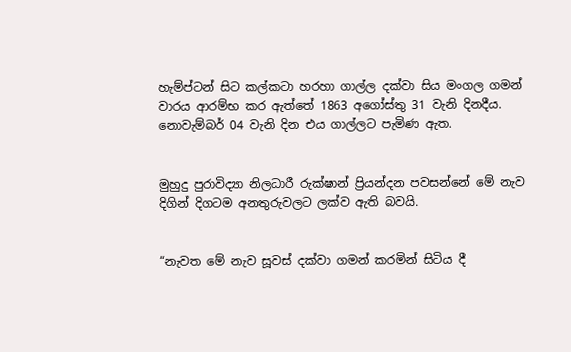හැම්ප්ටන් සිට කල්කටා හරහා ගාල්ල දක්වා සිය මංගල ගමන් වාරය ආරම්භ කර ඇත්තේ 1863 අගෝස්තු 31 වැනි දිනදීය. නොවැම්බර් 04 වැනි දින එය ගාල්ලට පැමිණ ඇත.


මුහුදු පුරාවිද්‍යා නිලධාරී රුක්ෂාන් ප්‍රියන්දන පවසන්නේ මේ නැව දිගින් දිගටම අනතුරුවලට ලක්ව ඇති බවයි.


“නැවත මේ නැව සූවස් දක්වා ගමන් කරමින් සිටිය දී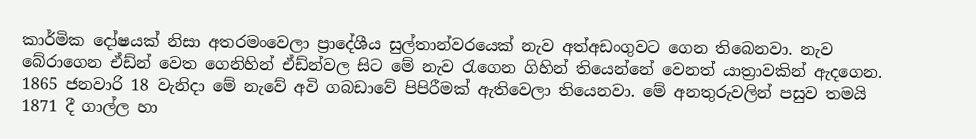කාර්මික දෝෂයක් නිසා අතරමංවෙලා ප්‍රාදේශීය සුල්තාන්වරයෙක් නැව අත්අඩංගුවට ගෙන තිබෙනවා. නැව බේරාගෙන ඒඩ්න් වෙත ගෙනිහින් ඒඩ්න්වල සිට මේ නැව රැගෙන ගිහින් තියෙන්නේ වෙනත් යාත්‍රාවකින් ඇදගෙන. 1865 ජනවාරි 18 වැනිදා මේ නැවේ අවි ගබඩාවේ පිපිරීමක් ඇතිවෙලා තියෙනවා. මේ අනතුරුවලින් පසුව තමයි 1871 දී ගාල්ල හා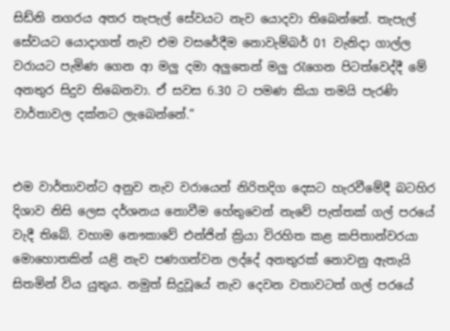සිඩ්නි නගරය අතර තැපැල් සේවයට නැව යොදවා තිබෙන්නේ. තැපැල් සේවයට යොදාගත් නැව එම වසරේදීම නොවැම්බර් 01 වැනිදා ගාල්ල වරායට පැමිණ ගෙන ආ මලු‍ දමා අලු‍තෙන් මලු‍ රැගෙන පිටත්වෙද්දී මේ අනතුර සිදුව තිබෙනවා. ඒ සවස 6.30 ට පමණ කියා තමයි පැරණි වාර්තාවල දක්නට ලැබෙන්නේ.”


එම වාර්තාවන්ට අනුව නැව වරායෙන් නිරිතදිග දෙසට හැරවීමේදී බටහිර දිශාව නිසි ලෙස දර්ශනය නොවීම හේතුවෙන් නැවේ පැත්තක් ගල් පරයේ වැදී තිබේ. වහාම නෞකාවේ එන්ජින් ක්‍රියා විරහිත කළ කපිතාන්වරයා මොහොතකින් යළි නැව පණගන්වන ලද්දේ අනතුරක් නොවනු ඇතැයි සිතමින් විය යුතුය. නමුත් සිදුවූයේ නැව දෙවන වතාවටත් ගල් පරයේ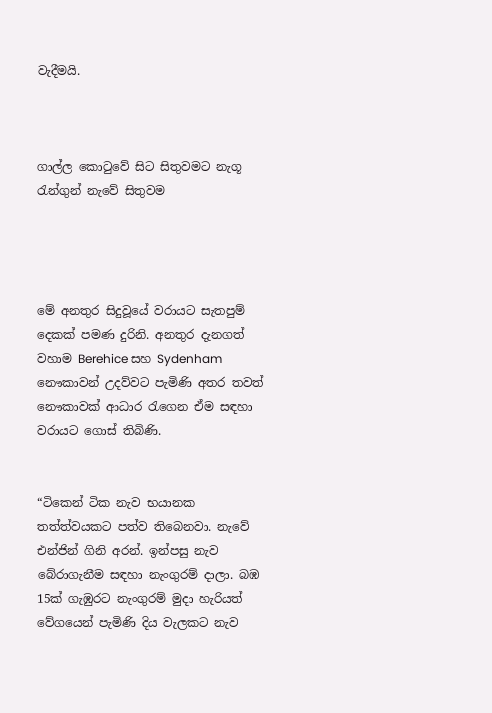වැදීමයි.



ගාල්ල කොටුවේ සිට සිතුවමට නැගූ රැන්ගුන් නැවේ සිතුවම




මේ අනතුර සිදුවූයේ වරායට සැතපුම් දෙකක් පමණ දුරිනි. අනතුර දැනගත් වහාම Berehice සහ Sydenham නෞකාවන් උදව්වට පැමිණි අතර තවත් නෞකාවක් ආධාර රැගෙන ඒම සඳහා වරායට ගොස් තිබිණි.


“ටිකෙන් ටික නැව භයානක තත්ත්වයකට පත්ව තිබෙනවා. නැවේ එන්ජින් ගිනි අරන්. ඉන්පසු නැව බේරාගැනීම සඳහා නැංගුරම් දාලා. බඹ 15ක් ගැඹුරට නැංගුරම් මුදා හැරියත් වේගයෙන් පැමිණි දිය වැලකට නැව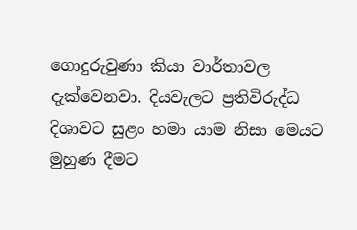ගොදුරුවුණා කියා වාර්තාවල දැක්වෙනවා. දියවැලට ප්‍රතිවිරුද්ධ දිශාවට සුළං හමා යාම නිසා මෙයට මුහුණ දීමට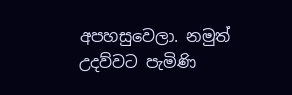අපහසුවෙලා. නමුත් උදව්වට පැමිණි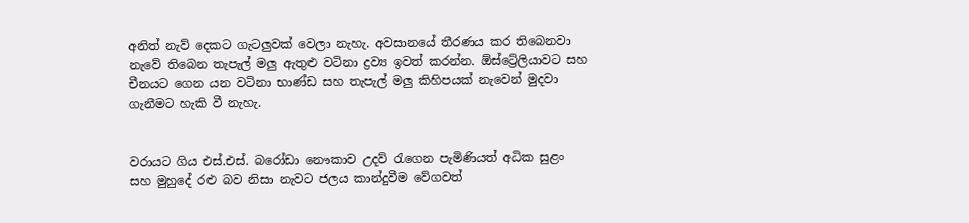අනිත් නැව් දෙකට ගැටලු‍වක් වෙලා නැහැ. අවසානයේ තීරණය කර තිබෙනවා නැවේ තිබෙන තැපැල් මලු‍ ඇතුළු වටිනා ද්‍රව්‍ය ඉවත් කරන්න. ඕස්ට්‍රේලියාවට සහ චීනයට ගෙන යන වටිනා භාණ්ඩ සහ තැපැල් මලු‍ කිහිපයක් නැවෙන් මුදවා ගැනීමට හැකි වී නැහැ.


වරායට ගිය එස්.එස්. බරෝඩා නෞකාව උදව් රැගෙන පැමිණියත් අධික සුළං සහ මුහුදේ රළු බව නිසා නැවට ජලය කාන්දුවීම වේගවත්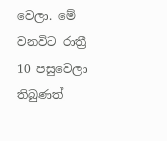වෙලා. මේ වනවිට රාත්‍රී 10 පසුවෙලා තිබුණත්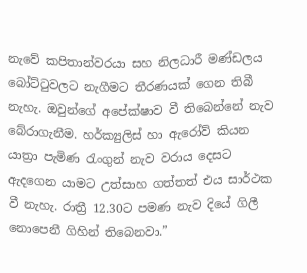නැවේ කපිතාන්වරයා සහ නිලධාරී මණ්ඩලය බෝට්ටුවලට නැගීමට තීරණයක් ගෙන තිබී නැහැ. ඔවුන්ගේ අපේක්ෂාව වී තිබෙන්නේ නැව බේරාගැනීම. හර්ක්‍යුලිස් හා ඇරෝව් කියන යාත්‍රා පැමිණ රැංගුන් නැව වරාය දෙසට ඇදගෙන යාමට උත්සාහ ගත්තත් එය සාර්ථක වී නැහැ. රාත්‍රී 12.30ට පමණ නැව දියේ ගිලී නොපෙනී ගිහින් තිබෙනවා.”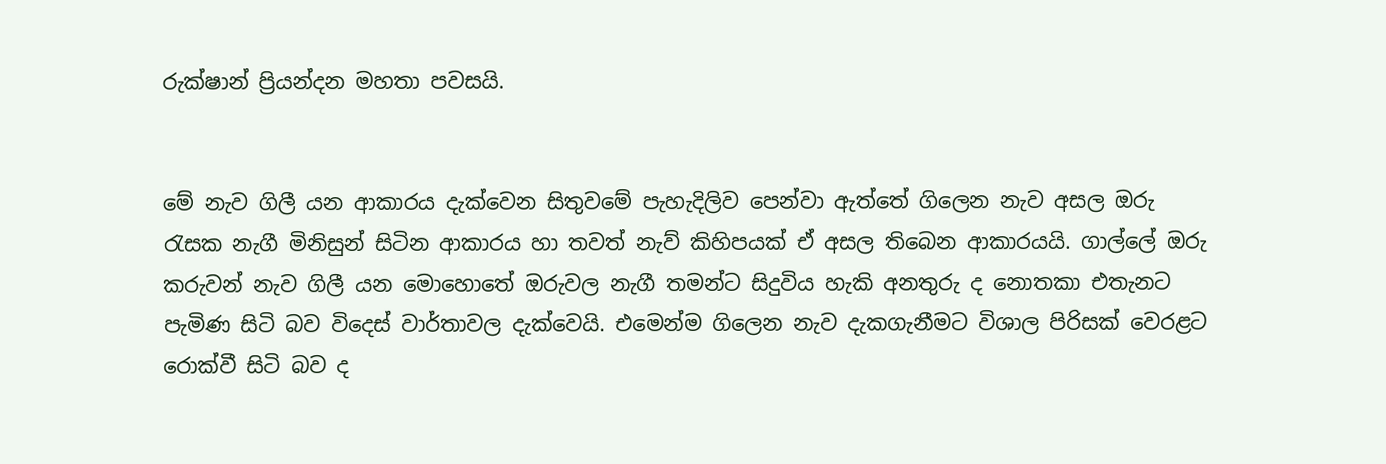රුක්ෂාන් ප්‍රියන්දන මහතා පවසයි.


මේ නැව ගිලී යන ආකාරය දැක්වෙන සිතුවමේ පැහැදිලිව පෙන්වා ඇත්තේ ගිලෙන නැව අසල ඔරු රැසක නැගී මිනිසුන් සිටින ආකාරය හා තවත් නැව් කිහිපයක් ඒ අසල තිබෙන ආකාරයයි. ගාල්ලේ ඔරු කරුවන් නැව ගිලී යන මොහොතේ ඔරුවල නැගී තමන්ට සිදුවිය හැකි අනතුරු ද නොතකා එතැනට පැමිණ සිටි බව විදෙස් වාර්තාවල දැක්වෙයි. එමෙන්ම ගිලෙන නැව දැකගැනීමට විශාල පිරිසක් වෙරළට රොක්වී සිටි බව ද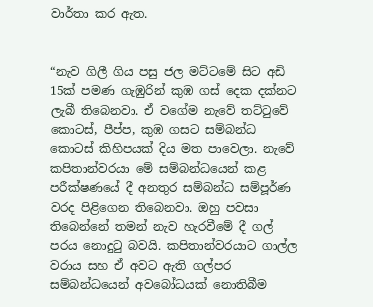වාර්තා කර ඇත.


“නැව ගිලී ගිය පසු ජල මට්ටමේ සිට අඩි 15ක් පමණ ගැඹුරින් කුඹ ගස් දෙක දක්නට ලැබී තිබෙනවා. ඒ වගේම නැවේ තට්ටුවේ කොටස්, පීප්ප, කුඹ ගසට සම්බන්ධ කොටස් කිහිපයක් දිය මත පාවෙලා. නැවේ කපිතාන්වරයා මේ සම්බන්ධයෙන් කළ පරීක්ෂණයේ දී අනතුර සම්බන්ධ සම්පූර්ණ වරද පිළිගෙන තිබෙනවා. ඔහු පවසා තිබෙන්නේ තමන් නැව හැරවීමේ දී ගල් පරය නොදුටු බවයි. කපිතාන්වරයාට ගාල්ල වරාය සහ ඒ අවට ඇති ගල්පර සම්බන්ධයෙන් අවබෝධයක් නොතිබීම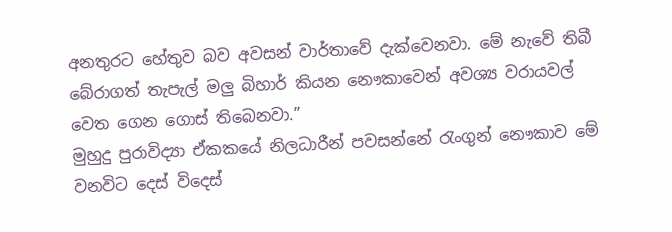අනතුරට හේතුව බව අවසන් වාර්තාවේ දැක්වෙනවා. මේ නැවේ තිබී බේරාගත් තැපැල් මලු‍ බිහාර් කියන නෞකාවෙන් අවශ්‍ය වරායවල් වෙත ගෙන ගොස් තිබෙනවා.”
මුහුදු පුරාවිද්‍යා ඒකකයේ නිලධාරීන් පවසන්නේ රැංගුන් නෞකාව මේ වනවිට දෙස් විදෙස්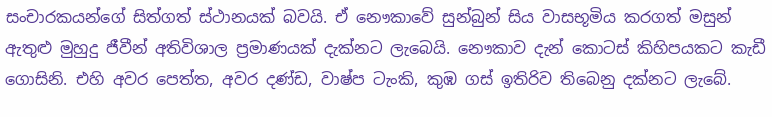සංචාරකයන්ගේ සිත්ගත් ස්ථානයක් බවයි. ඒ නෞකාවේ සුන්බුන් සිය වාසභූමිය කරගත් මසුන් ඇතුළු මුහුදු ජීවීන් අතිවිශාල ප්‍රමාණයක් දැක්නට ලැබෙයි. නෞකාව දැන් කොටස් කිහිපයකට කැඩී ගොසිනි. එහි අවර පෙත්ත, අවර දණ්ඩ, වාෂ්ප ටැංකි, කුඹ ගස් ඉතිරිව තිබෙනු දක්නට ලැබේ.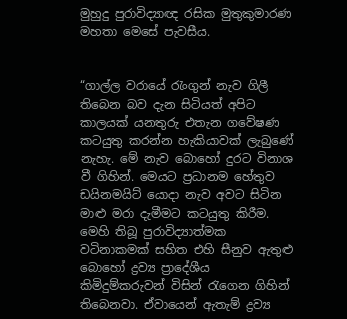මුහුදු පුරාවිද්‍යාඥ රසික මුතුකුමාරණ මහතා මෙසේ පැවසීය.


“ගාල්ල වරායේ රැංගුන් නැව ගිලී තිබෙන බව දැන සිටියත් අපිට කාලයක් යනතුරු එතැන ගවේෂණ කටයුතු කරන්න හැකියාවක් ලැබුණේ නැහැ. මේ නැව බොහෝ දුරට විනාශ වී ගිහින්. මෙයට ප්‍රධානම හේතුව ඩයිනමයිට් යොදා නැව අවට සිටින මාළු මරා දැමීමට කටයුතු කිරීම. මෙහි තිබූ පුරාවිද්‍යාත්මක වටිනාකමක් සහිත එහි සීනුව ඇතුළු බොහෝ ද්‍රව්‍ය ප්‍රාදේශීය කිමිදුම්කරුවන් විසින් රැගෙන ගිහින් තිබෙනවා. ඒවායෙන් ඇතැම් ද්‍රව්‍ය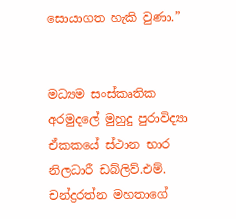සොයාගත හැකි වුණා.”


මධ්‍යම සංස්කෘතික අරමුදලේ මුහුදු පුරාවිද්‍යා ඒකකයේ ස්ථාන භාර නිලධාරී ඩබ්ලිව්.එම්. චන්ද්‍රරත්න මහතාගේ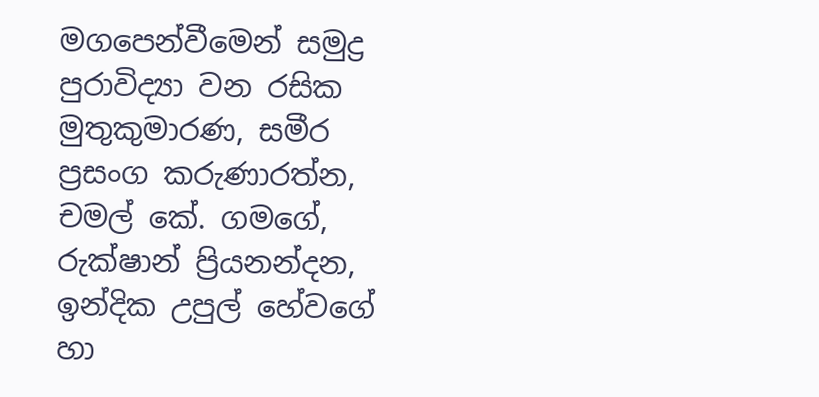මගපෙන්වීමෙන් සමුද්‍ර පුරාවිද්‍යා වන රසික මුතුකුමාරණ, සමීර ප්‍රසංග කරුණාරත්න, චමල් කේ. ගමගේ, රුක්ෂාන් ප්‍රියනන්දන, ඉන්දික උපුල් හේවගේ හා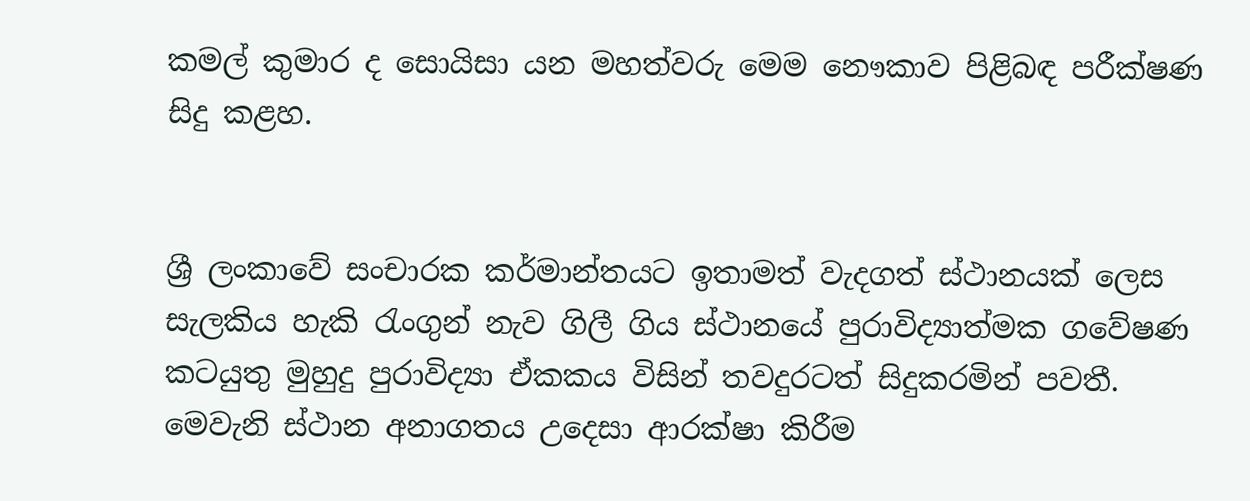කමල් කුමාර ද සොයිසා යන මහත්වරු මෙම නෞකාව පිළිබඳ පරීක්ෂණ සිදු කළහ.


ශ්‍රී ලංකාවේ සංචාරක කර්මාන්තයට ඉතාමත් වැදගත් ස්ථානයක් ලෙස සැලකිය හැකි රැංගුන් නැව ගිලී ගිය ස්ථානයේ පුරාවිද්‍යාත්මක ගවේෂණ කටයුතු මුහුදු පුරාවිද්‍යා ඒකකය විසින් තවදුරටත් සිදුකරමින් පවතී. මෙවැනි ස්ථාන අනාගතය උදෙසා ආරක්ෂා කිරීම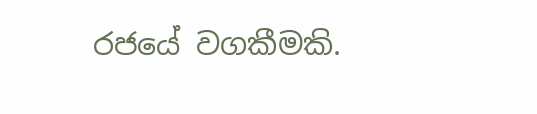රජයේ වගකීමකි.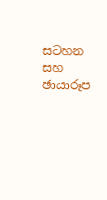සටහන සහ ඡායාරූප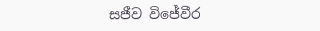සජීව විජේවීර